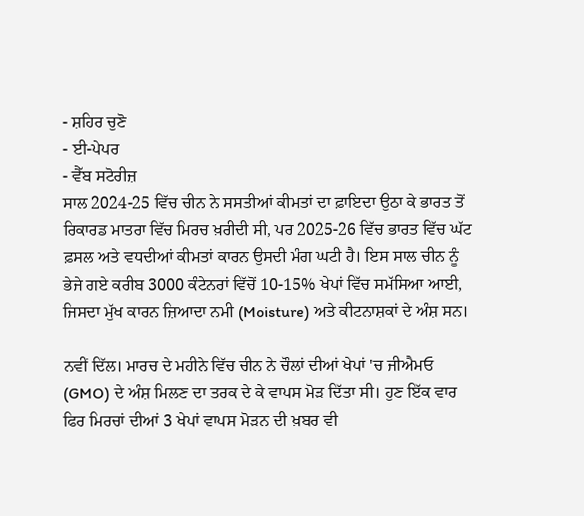- ਸ਼ਹਿਰ ਚੁਣੋ
- ਈ-ਪੇਪਰ
- ਵੈੱਬ ਸਟੋਰੀਜ਼
ਸਾਲ 2024-25 ਵਿੱਚ ਚੀਨ ਨੇ ਸਸਤੀਆਂ ਕੀਮਤਾਂ ਦਾ ਫ਼ਾਇਦਾ ਉਠਾ ਕੇ ਭਾਰਤ ਤੋਂ ਰਿਕਾਰਡ ਮਾਤਰਾ ਵਿੱਚ ਮਿਰਚ ਖ਼ਰੀਦੀ ਸੀ, ਪਰ 2025-26 ਵਿੱਚ ਭਾਰਤ ਵਿੱਚ ਘੱਟ ਫ਼ਸਲ ਅਤੇ ਵਧਦੀਆਂ ਕੀਮਤਾਂ ਕਾਰਨ ਉਸਦੀ ਮੰਗ ਘਟੀ ਹੈ। ਇਸ ਸਾਲ ਚੀਨ ਨੂੰ ਭੇਜੇ ਗਏ ਕਰੀਬ 3000 ਕੰਟੇਨਰਾਂ ਵਿੱਚੋਂ 10-15% ਖੇਪਾਂ ਵਿੱਚ ਸਮੱਸਿਆ ਆਈ, ਜਿਸਦਾ ਮੁੱਖ ਕਾਰਨ ਜ਼ਿਆਦਾ ਨਮੀ (Moisture) ਅਤੇ ਕੀਟਨਾਸ਼ਕਾਂ ਦੇ ਅੰਸ਼ ਸਨ।

ਨਵੀਂ ਦਿੱਲ। ਮਾਰਚ ਦੇ ਮਹੀਨੇ ਵਿੱਚ ਚੀਨ ਨੇ ਚੌਲਾਂ ਦੀਆਂ ਖੇਪਾਂ 'ਚ ਜੀਐਮਓ (GMO) ਦੇ ਅੰਸ਼ ਮਿਲਣ ਦਾ ਤਰਕ ਦੇ ਕੇ ਵਾਪਸ ਮੋੜ ਦਿੱਤਾ ਸੀ। ਹੁਣ ਇੱਕ ਵਾਰ ਫਿਰ ਮਿਰਚਾਂ ਦੀਆਂ 3 ਖੇਪਾਂ ਵਾਪਸ ਮੋੜਨ ਦੀ ਖ਼ਬਰ ਵੀ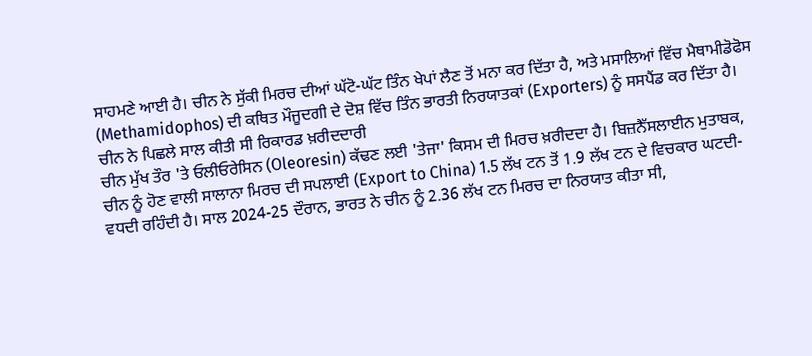ਸਾਹਮਣੇ ਆਈ ਹੈ। ਚੀਨ ਨੇ ਸੁੱਕੀ ਮਿਰਚ ਦੀਆਂ ਘੱਟੋ-ਘੱਟ ਤਿੰਨ ਖੇਪਾਂ ਲੈਣ ਤੋਂ ਮਨਾ ਕਰ ਦਿੱਤਾ ਹੈ, ਅਤੇ ਮਸਾਲਿਆਂ ਵਿੱਚ ਮੈਥਾਮੀਡੋਫੋਸ (Methamidophos) ਦੀ ਕਥਿਤ ਮੌਜੂਦਗੀ ਦੇ ਦੋਸ਼ ਵਿੱਚ ਤਿੰਨ ਭਾਰਤੀ ਨਿਰਯਾਤਕਾਂ (Exporters) ਨੂੰ ਸਸਪੈਂਡ ਕਰ ਦਿੱਤਾ ਹੈ।
ਚੀਨ ਨੇ ਪਿਛਲੇ ਸਾਲ ਕੀਤੀ ਸੀ ਰਿਕਾਰਡ ਖ਼ਰੀਦਦਾਰੀ
ਚੀਨ ਮੁੱਖ ਤੌਰ 'ਤੇ ਓਲੀਓਰੇਸਿਨ (Oleoresin) ਕੱਢਣ ਲਈ 'ਤੇਜਾ' ਕਿਸਮ ਦੀ ਮਿਰਚ ਖ਼ਰੀਦਦਾ ਹੈ। ਬਿਜ਼ਨੈੱਸਲਾਈਨ ਮੁਤਾਬਕ, ਚੀਨ ਨੂੰ ਹੋਣ ਵਾਲੀ ਸਾਲਾਨਾ ਮਿਰਚ ਦੀ ਸਪਲਾਈ (Export to China) 1.5 ਲੱਖ ਟਨ ਤੋਂ 1.9 ਲੱਖ ਟਨ ਦੇ ਵਿਚਕਾਰ ਘਟਦੀ-ਵਧਦੀ ਰਹਿੰਦੀ ਹੈ। ਸਾਲ 2024-25 ਦੌਰਾਨ, ਭਾਰਤ ਨੇ ਚੀਨ ਨੂੰ 2.36 ਲੱਖ ਟਨ ਮਿਰਚ ਦਾ ਨਿਰਯਾਤ ਕੀਤਾ ਸੀ,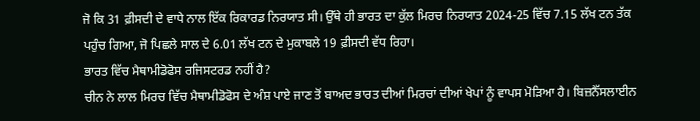ਜੋ ਕਿ 31 ਫ਼ੀਸਦੀ ਦੇ ਵਾਧੇ ਨਾਲ ਇੱਕ ਰਿਕਾਰਡ ਨਿਰਯਾਤ ਸੀ। ਉੱਥੇ ਹੀ ਭਾਰਤ ਦਾ ਕੁੱਲ ਮਿਰਚ ਨਿਰਯਾਤ 2024-25 ਵਿੱਚ 7.15 ਲੱਖ ਟਨ ਤੱਕ ਪਹੁੰਚ ਗਿਆ, ਜੋ ਪਿਛਲੇ ਸਾਲ ਦੇ 6.01 ਲੱਖ ਟਨ ਦੇ ਮੁਕਾਬਲੇ 19 ਫ਼ੀਸਦੀ ਵੱਧ ਰਿਹਾ।
ਭਾਰਤ ਵਿੱਚ ਮੈਥਾਮੀਡੋਫੋਸ ਰਜਿਸਟਰਡ ਨਹੀਂ ਹੈ?
ਚੀਨ ਨੇ ਲਾਲ ਮਿਰਚ ਵਿੱਚ ਮੈਥਾਮੀਡੋਫੋਸ ਦੇ ਅੰਸ਼ ਪਾਏ ਜਾਣ ਤੋਂ ਬਾਅਦ ਭਾਰਤ ਦੀਆਂ ਮਿਰਚਾਂ ਦੀਆਂ ਖੇਪਾਂ ਨੂੰ ਵਾਪਸ ਮੋੜਿਆ ਹੈ। ਬਿਜ਼ਨੈੱਸਲਾਈਨ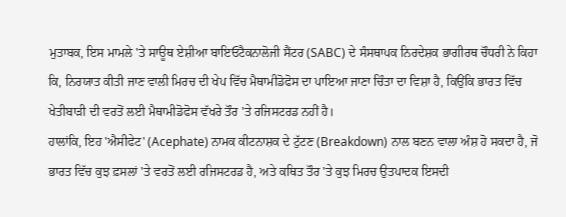ਮੁਤਾਬਕ, ਇਸ ਮਾਮਲੇ 'ਤੇ ਸਾਊਥ ਏਸ਼ੀਆ ਬਾਇਓਟੈਕਨਾਲੋਜੀ ਸੈਂਟਰ (SABC) ਦੇ ਸੰਸਥਾਪਕ ਨਿਰਦੇਸ਼ਕ ਭਾਗੀਰਥ ਚੌਧਰੀ ਨੇ ਕਿਹਾ ਕਿ, ਨਿਰਯਾਤ ਕੀਤੀ ਜਾਣ ਵਾਲੀ ਮਿਰਚ ਦੀ ਖੇਪ ਵਿੱਚ ਮੈਥਾਮੀਡੋਫੋਸ ਦਾ ਪਾਇਆ ਜਾਣਾ ਚਿੰਤਾ ਦਾ ਵਿਸ਼ਾ ਹੈ, ਕਿਉਂਕਿ ਭਾਰਤ ਵਿੱਚ ਖੇਤੀਬਾੜੀ ਦੀ ਵਰਤੋਂ ਲਈ ਮੈਥਾਮੀਡੋਫੋਸ ਵੱਖਰੇ ਤੌਰ 'ਤੇ ਰਜਿਸਟਰਡ ਨਹੀਂ ਹੈ।
ਹਾਲਾਂਕਿ, ਇਹ 'ਐਸੀਫੇਟ' (Acephate) ਨਾਮਕ ਕੀਟਨਾਸ਼ਕ ਦੇ ਟੁੱਟਣ (Breakdown) ਨਾਲ ਬਣਨ ਵਾਲਾ ਅੰਸ਼ ਹੋ ਸਕਦਾ ਹੈ, ਜੋ ਭਾਰਤ ਵਿੱਚ ਕੁਝ ਫ਼ਸਲਾਂ 'ਤੇ ਵਰਤੋਂ ਲਈ ਰਜਿਸਟਰਡ ਹੈ, ਅਤੇ ਕਥਿਤ ਤੌਰ 'ਤੇ ਕੁਝ ਮਿਰਚ ਉਤਪਾਦਕ ਇਸਦੀ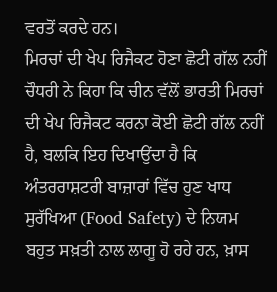ਵਰਤੋਂ ਕਰਦੇ ਹਨ।
ਮਿਰਚਾਂ ਦੀ ਖੇਪ ਰਿਜੈਕਟ ਹੋਣਾ ਛੋਟੀ ਗੱਲ ਨਹੀਂ
ਚੌਧਰੀ ਨੇ ਕਿਹਾ ਕਿ ਚੀਨ ਵੱਲੋਂ ਭਾਰਤੀ ਮਿਰਚਾਂ ਦੀ ਖੇਪ ਰਿਜੈਕਟ ਕਰਨਾ ਕੋਈ ਛੋਟੀ ਗੱਲ ਨਹੀਂ ਹੈ, ਬਲਕਿ ਇਹ ਦਿਖਾਉਂਦਾ ਹੈ ਕਿ ਅੰਤਰਰਾਸ਼ਟਰੀ ਬਾਜ਼ਾਰਾਂ ਵਿੱਚ ਹੁਣ ਖਾਧ ਸੁਰੱਖਿਆ (Food Safety) ਦੇ ਨਿਯਮ ਬਹੁਤ ਸਖ਼ਤੀ ਨਾਲ ਲਾਗੂ ਹੋ ਰਹੇ ਹਨ, ਖ਼ਾਸ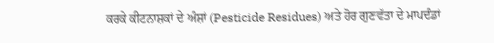ਕਰਕੇ ਕੀਟਨਾਸ਼ਕਾਂ ਦੇ ਅੰਸ਼ਾਂ (Pesticide Residues) ਅਤੇ ਹੋਰ ਗੁਣਵੱਤਾ ਦੇ ਮਾਪਦੰਡਾਂ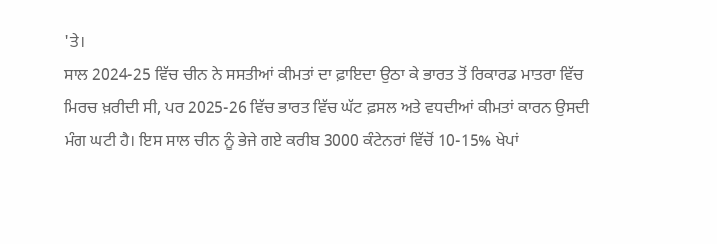'ਤੇ।
ਸਾਲ 2024-25 ਵਿੱਚ ਚੀਨ ਨੇ ਸਸਤੀਆਂ ਕੀਮਤਾਂ ਦਾ ਫ਼ਾਇਦਾ ਉਠਾ ਕੇ ਭਾਰਤ ਤੋਂ ਰਿਕਾਰਡ ਮਾਤਰਾ ਵਿੱਚ ਮਿਰਚ ਖ਼ਰੀਦੀ ਸੀ, ਪਰ 2025-26 ਵਿੱਚ ਭਾਰਤ ਵਿੱਚ ਘੱਟ ਫ਼ਸਲ ਅਤੇ ਵਧਦੀਆਂ ਕੀਮਤਾਂ ਕਾਰਨ ਉਸਦੀ ਮੰਗ ਘਟੀ ਹੈ। ਇਸ ਸਾਲ ਚੀਨ ਨੂੰ ਭੇਜੇ ਗਏ ਕਰੀਬ 3000 ਕੰਟੇਨਰਾਂ ਵਿੱਚੋਂ 10-15% ਖੇਪਾਂ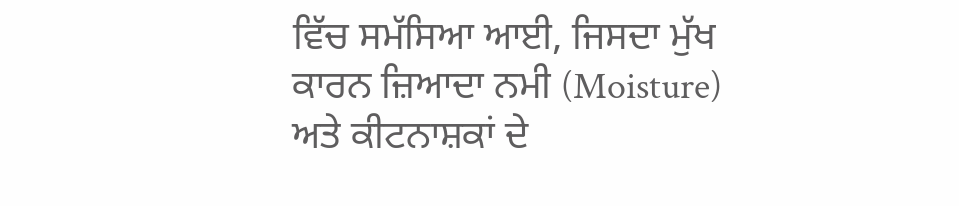ਵਿੱਚ ਸਮੱਸਿਆ ਆਈ, ਜਿਸਦਾ ਮੁੱਖ ਕਾਰਨ ਜ਼ਿਆਦਾ ਨਮੀ (Moisture) ਅਤੇ ਕੀਟਨਾਸ਼ਕਾਂ ਦੇ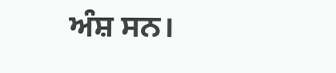ਅੰਸ਼ ਸਨ।